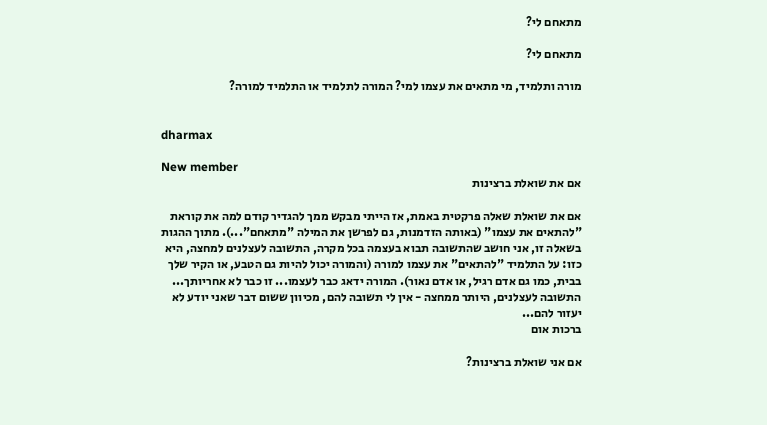מתאחם לי?

מתאחם לי?

מורה ותלמיד, מי מתאים את עצמו למי? המורה לתלמיד או התלמיד למורה?


dharmax

New member
אם את שואלת ברצינות

אם את שואלת שאלה פרקטית באמת, אז הייתי מבקש ממך להגדיר קודם למה את קוראת "להתאים את עצמו" (באותה הזדמנות, גם לפרשן את המילה "מתאחם"...). מתוך ההגות בשאלה זו, אני חושב שהתשובה תבוא בעצמה בכל מקרה, התשובה לעצלנים למחצה, היא כזו: על התלמיד "להתאים" את עצמו למורה (והמורה יכול להיות גם הטבע, או הקיר שלך בבית, כמו גם אדם רגיל, או אדם נאור). המורה ידאג כבר לעצמו... זו כבר לא אחריותך... התשובה לעצלנים, היותר ממחצה - אין לי תשובה להם, מכיוון ששום דבר שאני יודע לא יעזור להם...
ברכות אום

אם אני שואלת ברצינות?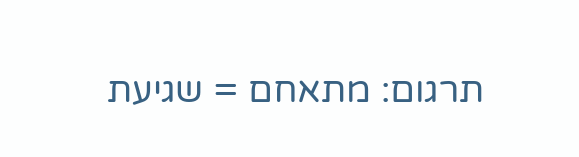תרגום: מתאחם = שגיעת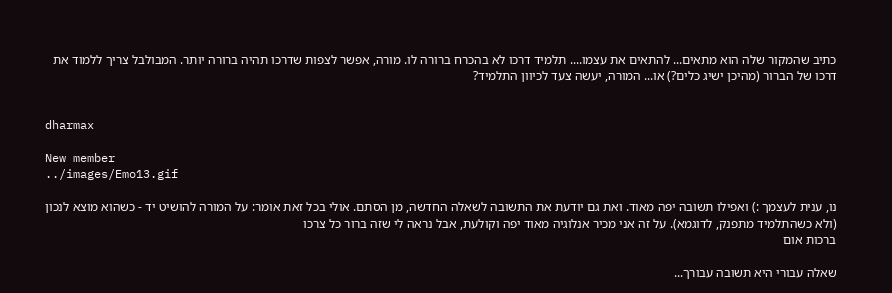כתיב שהמקור שלה הוא מתאים... להתאים את עצמו.... תלמיד דרכו לא בהכרח ברורה לו. מורה, אפשר לצפות שדרכו תהיה ברורה יותר. המבולבל צריך ללמוד את דרכו של הברור (מהיכן ישיג כלים?) או... המורה, יעשה צעד לכיוון התלמיד?


dharmax

New member
../images/Emo13.gif

נו, ענית לעצמך :) ואפילו תשובה יפה מאוד. ואת גם יודעת את התשובה לשאלה החדשה, מן הסתם. אולי בכל זאת אומר: על המורה להושיט יד - כשהוא מוצא לנכון (ולא כשהתלמיד מתפנק, לדוגמא). על זה אני מכיר אנלוגיה מאוד יפה וקולעת, אבל נראה לי שזה ברור כל צרכו
ברכות אום

שאלה עבורי היא תשובה עבורך...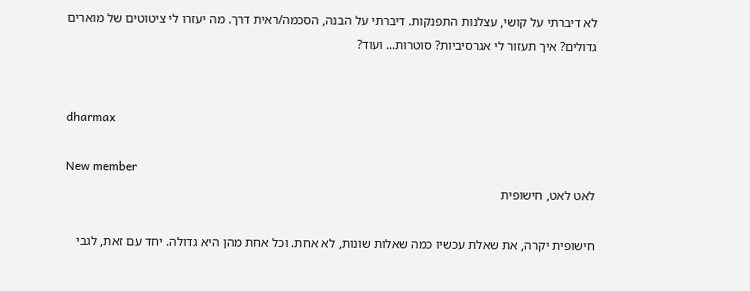לא דיברתי על קושי, עצלנות התפנקות. דיברתי על הבנה, הסכמה/ראית דרך. מה יעזרו לי ציטוטים של מוארים גדולים? איך תעזור לי אגרסיביות? סוטרות... ועוד?


dharmax

New member
לאט לאט, חישופית

חישופית יקרה, את שאלת עכשיו כמה שאלות שונות, לא אחת. וכל אחת מהן היא גדולה. יחד עם זאת, לגבי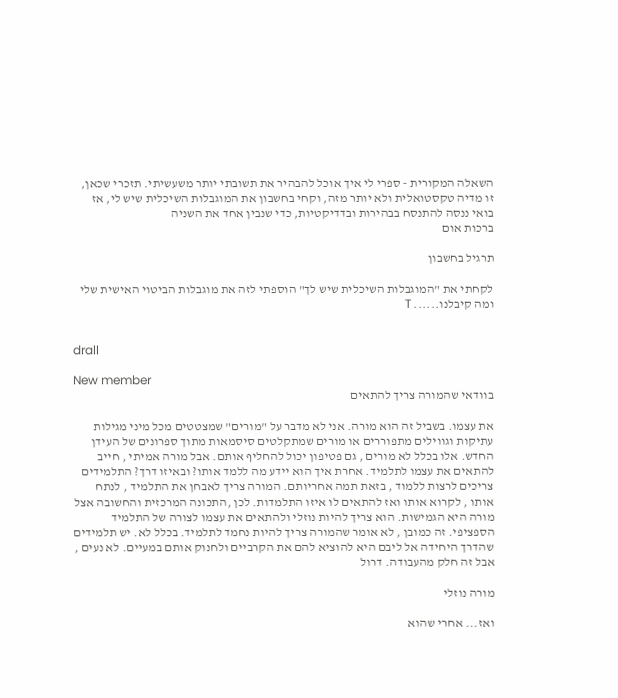השאלה המקורית - ספרי לי איך אוכל להבהיר את תשובתי יותר משעשיתי. תזכרי שכאן, זו מדיה טקסטואלית ולא יותר מזה, וקחי בחשבון את המוגבלות השיכלית שיש לי, אז בואי ננסה להתנסח בבהירות ובדדיקטיות, כדי שנבין אחד את השניה
ברכות אום

תרגיל בחשבון

לקחתי את "המוגבלות השיכלית שיש לך" הוספתי לזה את מוגבלות הביטוי האישית שלי ומה קיבלנו...... T


drall

New member
בוודאי שהמורה צריך להתאים

את עצמו. בשביל זה הוא מורה. אני לא מדבר על "מורים" שמצטטים מכל מיני מגילות עתיקות וגווילים מתפוררים או מורים שמתקלטים סיסמאות מתוך ספרונים של העידן החדש. אלו בכלל לא מורים , גם פטיפון יכול להחליף אותם. אבל מורה אמיתי , חייב להתאים את עצמו לתלמיד. אחרת איך הוא יידע מה ללמד אותו? ובאיזו דרך? התלמידים צריכים לרצות ללמוד , בזאת תמה אחריותם. המורה צריך לאבחן את התלמיד , לנתח אותו , לקרוא אותו ואז להתאים לו איזו התלמדות. לכן ,התכונה המרכזית והחשובה אצל מורה היא הגמישות. הוא צריך להיות נוזלי ולהתאים את עצמו לצורה של התלמיד הספציפי. זה כמובן , לא אומר שהמורה צריך להיות נחמד לתלמיד. בכלל לא. יש תלמידים שהדרך היחידה אל ליבם היא להוציא להם את הקרביים ולחנוק אותם במעיים. לא נעים , אבל זה חלק מהעבודה. דרול

מורה נוזלי

ואז... אחרי שהוא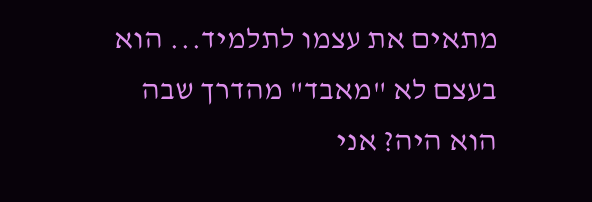מתאים את עצמו לתלמיד... הוא בעצם לא "מאבד" מהדרך שבה הוא היה? אני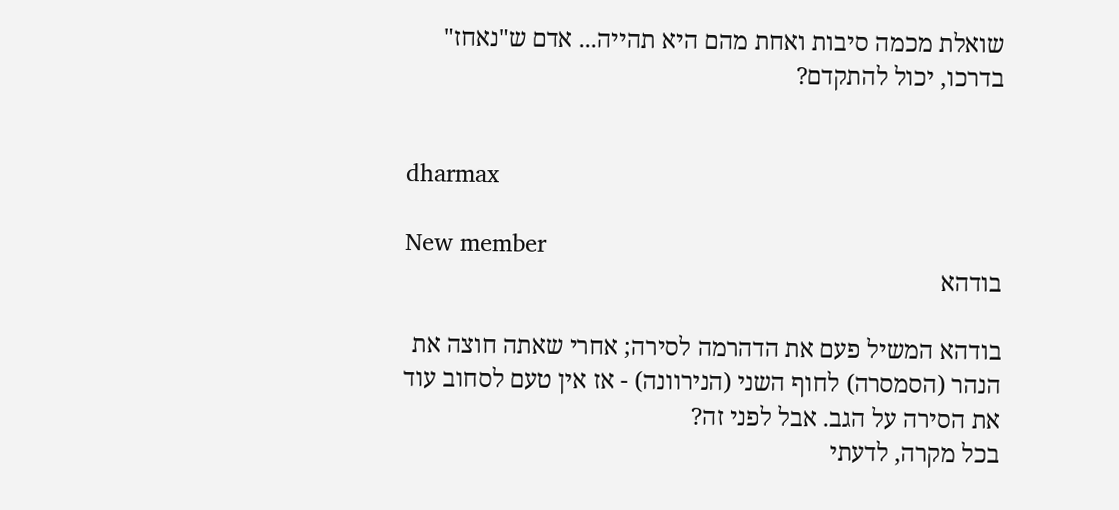שואלת מכמה סיבות ואחת מהם היא תהייה... אדם ש"נאחז" בדרכו, יכול להתקדם?


dharmax

New member
בודהא

בודהא המשיל פעם את הדהרמה לסירה; אחרי שאתה חוצה את הנהר (הסמסרה) לחוף השני (הנירוונה) - אז אין טעם לסחוב עוד את הסירה על הגב. אבל לפני זה?
בכל מקרה, לדעתי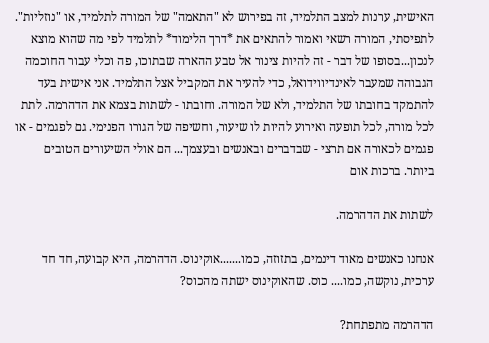האישית, ערנות למצב התלמיד, זה בפירוש לא "התאמה" של המורה לתלמיד, או "נוזליות". לתפיסתי, המורה רשאי ואמור להתאים את *דרך הלימוד* לתלמיד לפי מה שהוא מוצא לנכון...בסופו של דבר - זה להיות צינור אל טבע ההארה שבתוכו, פה וכלי עבור החוכמה הגבוהה שמעבר לאינדיווידואל, כדי להעיר את המקביל אצל התלמיד. אני אישית בעד להתמקד בחובתו של התלמיד, ולא של המורה. וחובתו - לשתות בצמא את הדהרמה. לתת לכל מורה, לכל תופעה ואירוע להיות לו שיעור, וחשיפה של הגורו הפנימי. גם לפגמים - או פגמים לכאורה אם תרצי - שבדברים ובאנשים ובעצמך... הם אולי השיעורים הטובים ביותר. ברכות אום

לשתות את הדהרמה.

אנחנו כאנשים מאוד דינמים, בתזוזה, כמו.......אוקינוס. הדהרמה, היא קבועה, חד חד ערכית, נוקשה, כמו.... כוס. שהאוקינוס ישתה מהכוס?

הדהרמה מתפתחת?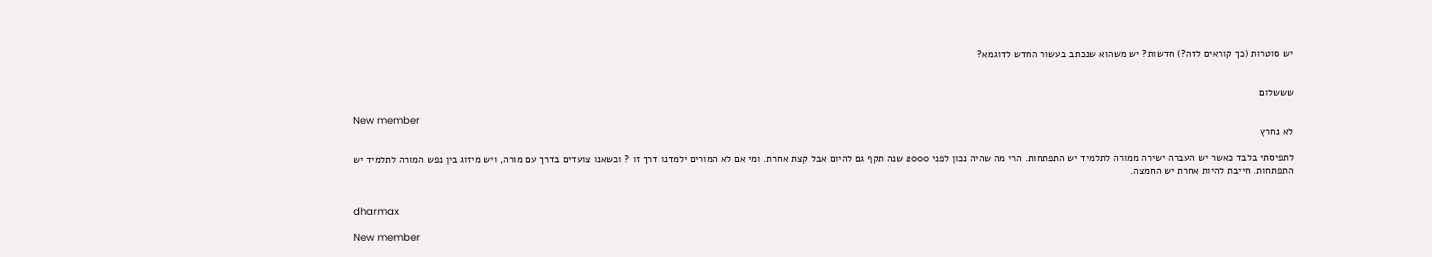יש סוטרות (כך קוראים לזה?) חדשות? יש משהוא שנכתב בעשור החדש לדוגמא?


שששלום

New member
לא נחרץ

לתפיסתי בלבד כאשר יש העברה ישירה ממורה לתלמיד יש התפתחות. הרי מה שהיה נכון לפני 2000 שנה תקף גם להיום אבל קצת אחרת. ומי אם לא המורים ילמדנו דרך זו ? וכשאנו צועדים בדרך עם מורה, ויש מיזוג בין נפש המורה לתלמיד יש התפתחות. חייבת להיות אחרת יש החמצה.


dharmax

New member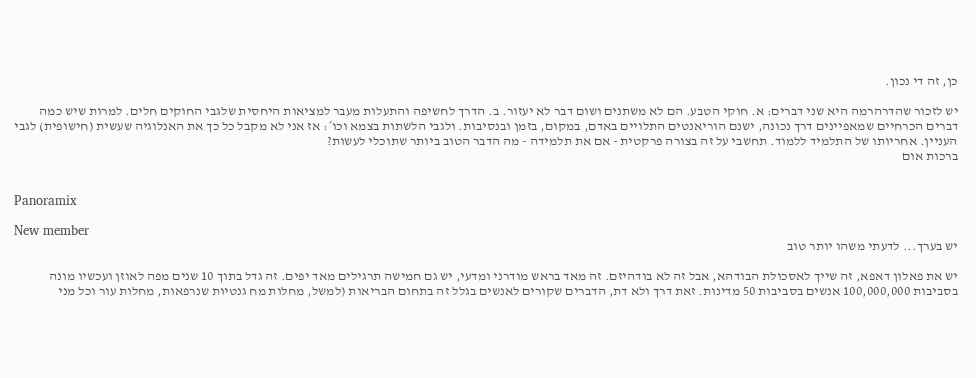כן, זה די נכון.

יש לזכור שהדרהרמה היא שני דברים: א. חוקי הטבע. הם לא משתנים ושום דבר לא יעזור. ב. הדרך לחשיפה והתעלות מעבר למציאות היחסית שלגבי החוקים חלים. למרות שיש כמה דברים הכרחיים שמאפיינים דרך נכונה, ישנם הוריאנטים התלויים באדם, במקום, בזמן ובנסיבות. ולגבי הלשתות בצמא וכו´: אז אני לא מקבל כל כך את האנלוגיה שעשית (חישופית) לגבי העניין. אחריותו של התלמיד ללמוד. תחשבי על זה בצורה פרקטית - אם את תלמידה - מה הדבר הטוב ביותר שתוכלי לעשות?
ברכות אום


Panoramix

New member
יש בערך... לדעתי משהו יותר טוב

יש את פאלון דאפא, זה שייך לאסכולת הבודהא, אבל זה לא בודהיזם. זה מאד בראש מודרני ומדעי, יש גם חמישה תרגילים מאד יפים. זה גדל בתוך 10 שנים מפה לאוזן ועכשיו מונה בסביבות 100,000,000 אנשים בסביבות 50 מדינות. זאת דרך ולא דת, הדברים שקורים לאנשים בגלל זה בתחום הבריאות (למשל, מחלות מח גנטיות שנרפאות, מחלות עור וכל מני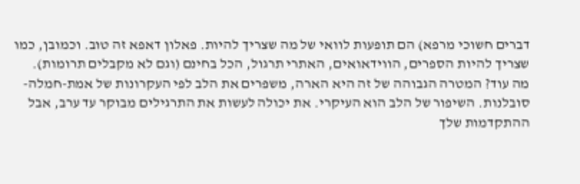דברים חשוכי מרפא) הם תופעות לוואי של מה שצריך להיות. פאלון דאפא זה טוב. וכמובן, כמו שצריך להיות הספרים, הווידאואים, האתרי תרגול, הכל בחינם (וגם לא מקבלים תרומות). מה עוד? המטרה הגבוהה של זה היא הארה, משפרים את הלב לפי העקרונות של אמת-חמלה-סובלנות. השיפור של הלב הוא העיקרי. את יכולה לעשות את התרגילים מבוקר עד ערב, אבל ההתקדמות שלך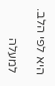היא לפי הלב.

למעלה